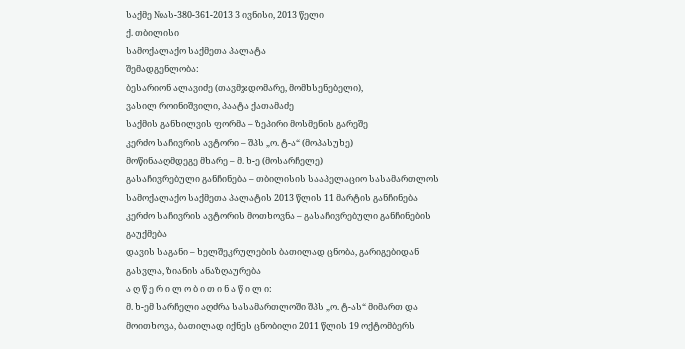საქმე №ას-380-361-2013 3 ივნისი, 2013 წელი
ქ. თბილისი
სამოქალაქო საქმეთა პალატა
შემადგენლობა:
ბესარიონ ალავიძე (თავმჯდომარე, მომხსენებელი),
ვასილ როინიშვილი, პაატა ქათამაძე
საქმის განხილვის ფორმა – ზეპირი მოსმენის გარეშე
კერძო საჩივრის ავტორი – შპს „ო. ტ-ა“ (მოპასუხე)
მოწინააღმდეგე მხარე – მ. ხ-ე (მოსარჩელე)
გასაჩივრებული განჩინება – თბილისის სააპელაციო სასამართლოს სამოქალაქო საქმეთა პალატის 2013 წლის 11 მარტის განჩინება
კერძო საჩივრის ავტორის მოთხოვნა – გასაჩივრებული განჩინების გაუქმება
დავის საგანი – ხელშეკრულების ბათილად ცნობა, გარიგებიდან გასვლა, ზიანის ანაზღაურება
ა ღ წ ე რ ი ლ ო ბ ი თ ი ნ ა წ ი ლ ი:
მ. ხ-ემ სარჩელი აღძრა სასამართლოში შპს „ო. ტ-ას“ მიმართ და მოითხოვა, ბათილად იქნეს ცნობილი 2011 წლის 19 ოქტომბერს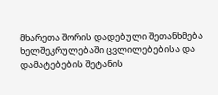მხარეთა შორის დადებული შეთანხმება ხელშეკრულებაში ცვლილებებისა და დამატებების შეტანის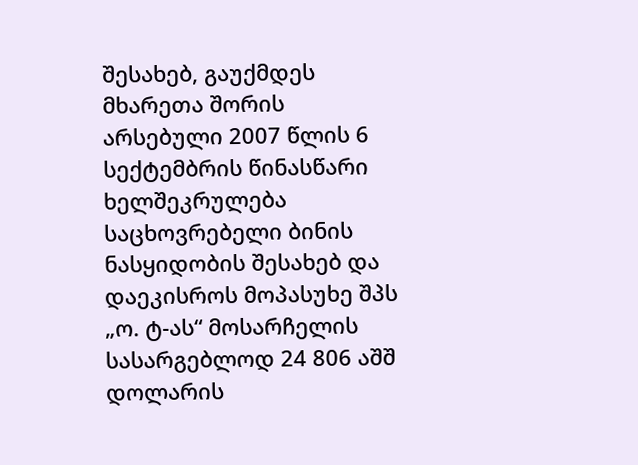შესახებ, გაუქმდეს მხარეთა შორის არსებული 2007 წლის 6 სექტემბრის წინასწარი ხელშეკრულება საცხოვრებელი ბინის ნასყიდობის შესახებ და დაეკისროს მოპასუხე შპს „ო. ტ-ას“ მოსარჩელის სასარგებლოდ 24 806 აშშ დოლარის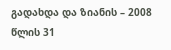გადახდა და ზიანის – 2008 წლის 31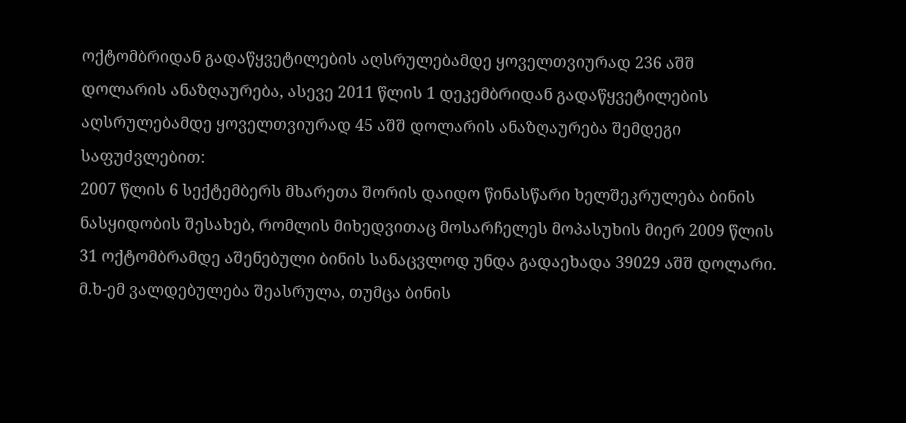ოქტომბრიდან გადაწყვეტილების აღსრულებამდე ყოველთვიურად 236 აშშ დოლარის ანაზღაურება, ასევე 2011 წლის 1 დეკემბრიდან გადაწყვეტილების აღსრულებამდე ყოველთვიურად 45 აშშ დოლარის ანაზღაურება შემდეგი საფუძვლებით:
2007 წლის 6 სექტემბერს მხარეთა შორის დაიდო წინასწარი ხელშეკრულება ბინის ნასყიდობის შესახებ, რომლის მიხედვითაც მოსარჩელეს მოპასუხის მიერ 2009 წლის 31 ოქტომბრამდე აშენებული ბინის სანაცვლოდ უნდა გადაეხადა 39029 აშშ დოლარი. მ.ხ-ემ ვალდებულება შეასრულა, თუმცა ბინის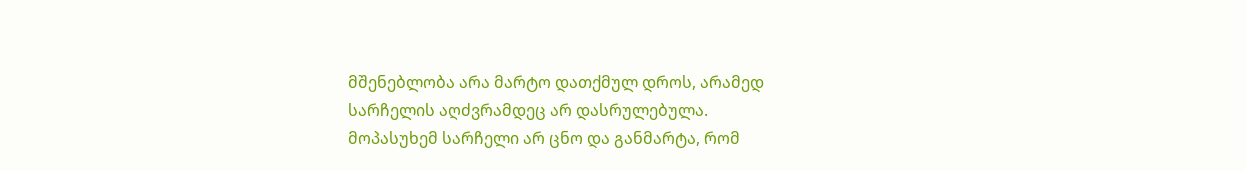მშენებლობა არა მარტო დათქმულ დროს, არამედ სარჩელის აღძვრამდეც არ დასრულებულა.
მოპასუხემ სარჩელი არ ცნო და განმარტა, რომ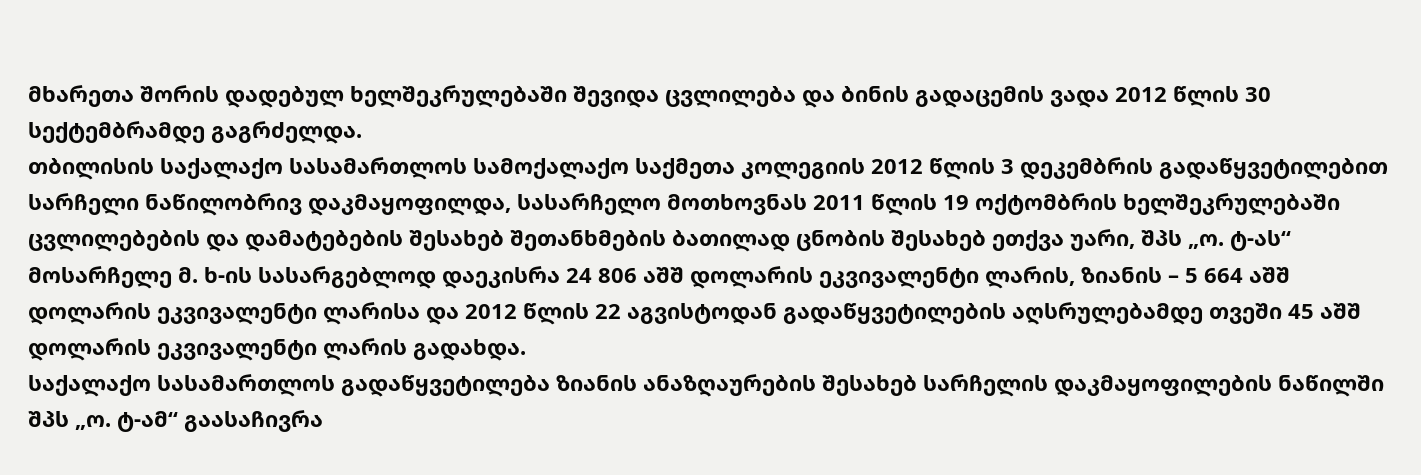მხარეთა შორის დადებულ ხელშეკრულებაში შევიდა ცვლილება და ბინის გადაცემის ვადა 2012 წლის 30 სექტემბრამდე გაგრძელდა.
თბილისის საქალაქო სასამართლოს სამოქალაქო საქმეთა კოლეგიის 2012 წლის 3 დეკემბრის გადაწყვეტილებით სარჩელი ნაწილობრივ დაკმაყოფილდა, სასარჩელო მოთხოვნას 2011 წლის 19 ოქტომბრის ხელშეკრულებაში ცვლილებების და დამატებების შესახებ შეთანხმების ბათილად ცნობის შესახებ ეთქვა უარი, შპს „ო. ტ-ას“ მოსარჩელე მ. ხ-ის სასარგებლოდ დაეკისრა 24 806 აშშ დოლარის ეკვივალენტი ლარის, ზიანის – 5 664 აშშ დოლარის ეკვივალენტი ლარისა და 2012 წლის 22 აგვისტოდან გადაწყვეტილების აღსრულებამდე თვეში 45 აშშ დოლარის ეკვივალენტი ლარის გადახდა.
საქალაქო სასამართლოს გადაწყვეტილება ზიანის ანაზღაურების შესახებ სარჩელის დაკმაყოფილების ნაწილში შპს „ო. ტ-ამ“ გაასაჩივრა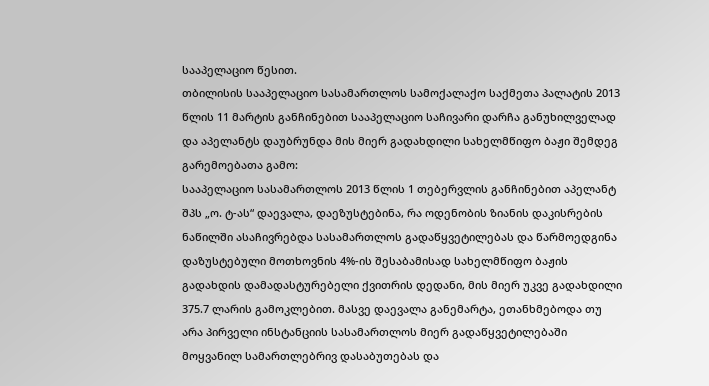სააპელაციო წესით.
თბილისის სააპელაციო სასამართლოს სამოქალაქო საქმეთა პალატის 2013 წლის 11 მარტის განჩინებით სააპელაციო საჩივარი დარჩა განუხილველად და აპელანტს დაუბრუნდა მის მიერ გადახდილი სახელმწიფო ბაჟი შემდეგ გარემოებათა გამო:
სააპელაციო სასამართლოს 2013 წლის 1 თებერვლის განჩინებით აპელანტ შპს „ო. ტ-ას“ დაევალა, დაეზუსტებინა, რა ოდენობის ზიანის დაკისრების ნაწილში ასაჩივრებდა სასამართლოს გადაწყვეტილებას და წარმოედგინა დაზუსტებული მოთხოვნის 4%-ის შესაბამისად სახელმწიფო ბაჟის გადახდის დამადასტურებელი ქვითრის დედანი, მის მიერ უკვე გადახდილი 375.7 ლარის გამოკლებით. მასვე დაევალა განემარტა, ეთანხმებოდა თუ არა პირველი ინსტანციის სასამართლოს მიერ გადაწყვეტილებაში მოყვანილ სამართლებრივ დასაბუთებას და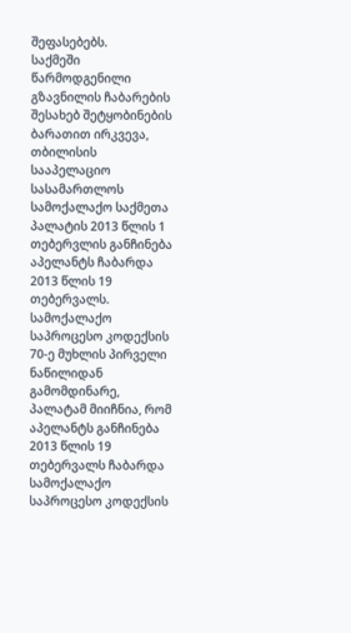შეფასებებს.
საქმეში წარმოდგენილი გზავნილის ჩაბარების შესახებ შეტყობინების ბარათით ირკვევა, თბილისის სააპელაციო სასამართლოს სამოქალაქო საქმეთა პალატის 2013 წლის 1 თებერვლის განჩინება აპელანტს ჩაბარდა 2013 წლის 19 თებერვალს.
სამოქალაქო საპროცესო კოდექსის 70-ე მუხლის პირველი ნაწილიდან გამომდინარე, პალატამ მიიჩნია, რომ აპელანტს განჩინება 2013 წლის 19 თებერვალს ჩაბარდა სამოქალაქო საპროცესო კოდექსის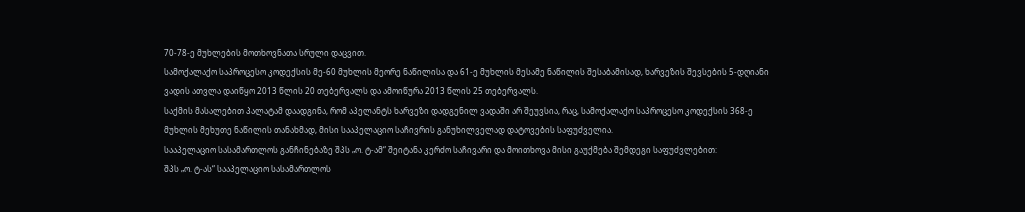70-78-ე მუხლების მოთხოვნათა სრული დაცვით.
სამოქალაქო საპროცესო კოდექსის მე-60 მუხლის მეორე ნაწილისა და 61-ე მუხლის მესამე ნაწილის შესაბამისად, ხარვეზის შევსების 5-დღიანი ვადის ათვლა დაიწყო 2013 წლის 20 თებერვალს და ამოიწურა 2013 წლის 25 თებერვალს.
საქმის მასალებით პალატამ დაადგინა, რომ აპელანტს ხარვეზი დადგენილ ვადაში არ შეუვსია, რაც, სამოქალაქო საპროცესო კოდექსის 368-ე მუხლის მეხუთე ნაწილის თანახმად, მისი სააპელაციო საჩივრის განუხილველად დატოვების საფუძველია.
სააპელაციო სასამართლოს განჩინებაზე შპს „ო. ტ-ამ“ შეიტანა კერძო საჩივარი და მოითხოვა მისი გაუქმება შემდეგი საფუძვლებით:
შპს „ო. ტ-ას“ სააპელაციო სასამართლოს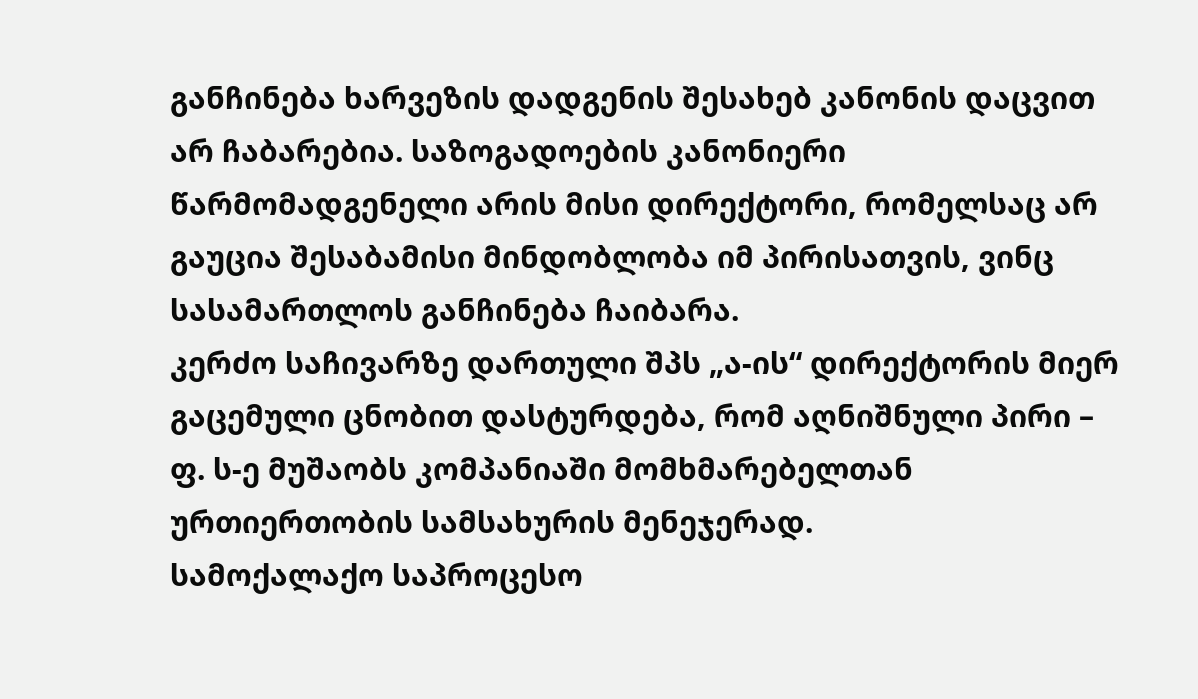განჩინება ხარვეზის დადგენის შესახებ კანონის დაცვით არ ჩაბარებია. საზოგადოების კანონიერი წარმომადგენელი არის მისი დირექტორი, რომელსაც არ გაუცია შესაბამისი მინდობლობა იმ პირისათვის, ვინც სასამართლოს განჩინება ჩაიბარა.
კერძო საჩივარზე დართული შპს „ა-ის“ დირექტორის მიერ გაცემული ცნობით დასტურდება, რომ აღნიშნული პირი – ფ. ს-ე მუშაობს კომპანიაში მომხმარებელთან ურთიერთობის სამსახურის მენეჯერად.
სამოქალაქო საპროცესო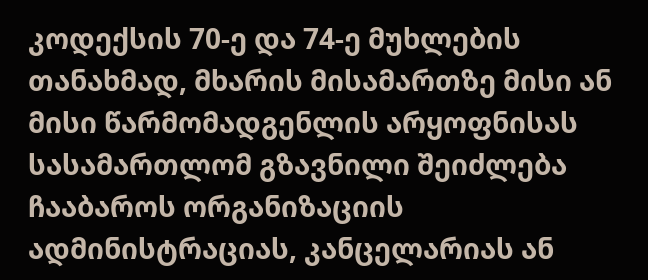კოდექსის 70-ე და 74-ე მუხლების თანახმად, მხარის მისამართზე მისი ან მისი წარმომადგენლის არყოფნისას სასამართლომ გზავნილი შეიძლება ჩააბაროს ორგანიზაციის ადმინისტრაციას, კანცელარიას ან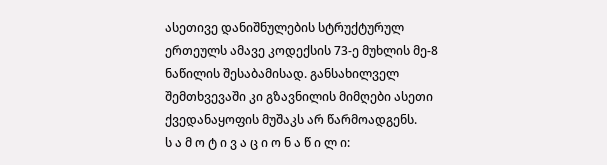ასეთივე დანიშნულების სტრუქტურულ ერთეულს ამავე კოდექსის 73-ე მუხლის მე-8 ნაწილის შესაბამისად. განსახილველ შემთხვევაში კი გზავნილის მიმღები ასეთი ქვედანაყოფის მუშაკს არ წარმოადგენს.
ს ა მ ო ტ ი ვ ა ც ი ო ნ ა წ ი ლ ი: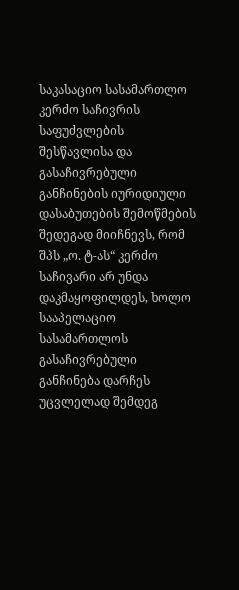საკასაციო სასამართლო კერძო საჩივრის საფუძვლების შესწავლისა და გასაჩივრებული განჩინების იურიდიული დასაბუთების შემოწმების შედეგად მიიჩნევს, რომ შპს „ო. ტ-ას“ კერძო საჩივარი არ უნდა დაკმაყოფილდეს, ხოლო სააპელაციო სასამართლოს გასაჩივრებული განჩინება დარჩეს უცვლელად შემდეგ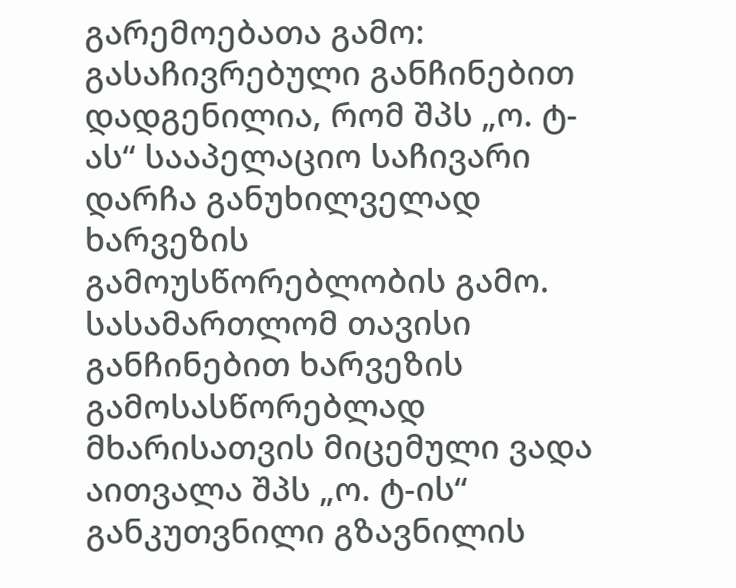გარემოებათა გამო:
გასაჩივრებული განჩინებით დადგენილია, რომ შპს „ო. ტ-ას“ სააპელაციო საჩივარი დარჩა განუხილველად ხარვეზის გამოუსწორებლობის გამო. სასამართლომ თავისი განჩინებით ხარვეზის გამოსასწორებლად მხარისათვის მიცემული ვადა აითვალა შპს „ო. ტ-ის“ განკუთვნილი გზავნილის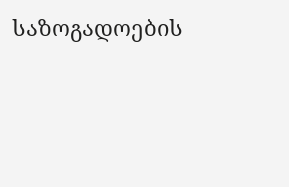საზოგადოების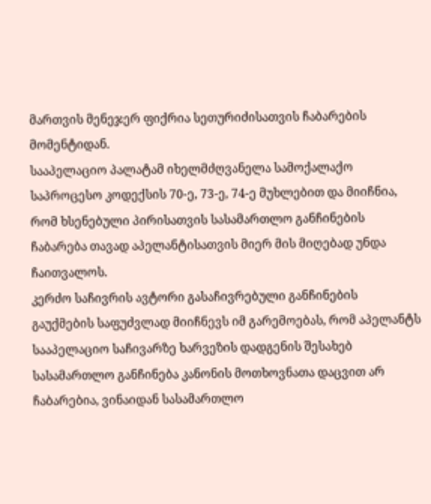მართვის მენეჯერ ფიქრია სეთურიძისათვის ჩაბარების მომენტიდან.
სააპელაციო პალატამ იხელმძღვანელა სამოქალაქო საპროცესო კოდექსის 70-ე, 73-ე, 74-ე მუხლებით და მიიჩნია, რომ ხსენებული პირისათვის სასამართლო განჩინების ჩაბარება თავად აპელანტისათვის მიერ მის მიღებად უნდა ჩაითვალოს.
კერძო საჩივრის ავტორი გასაჩივრებული განჩინების გაუქმების საფუძვლად მიიჩნევს იმ გარემოებას, რომ აპელანტს სააპელაციო საჩივარზე ხარვეზის დადგენის შესახებ სასამართლო განჩინება კანონის მოთხოვნათა დაცვით არ ჩაბარებია, ვინაიდან სასამართლო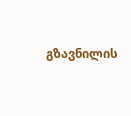გზავნილის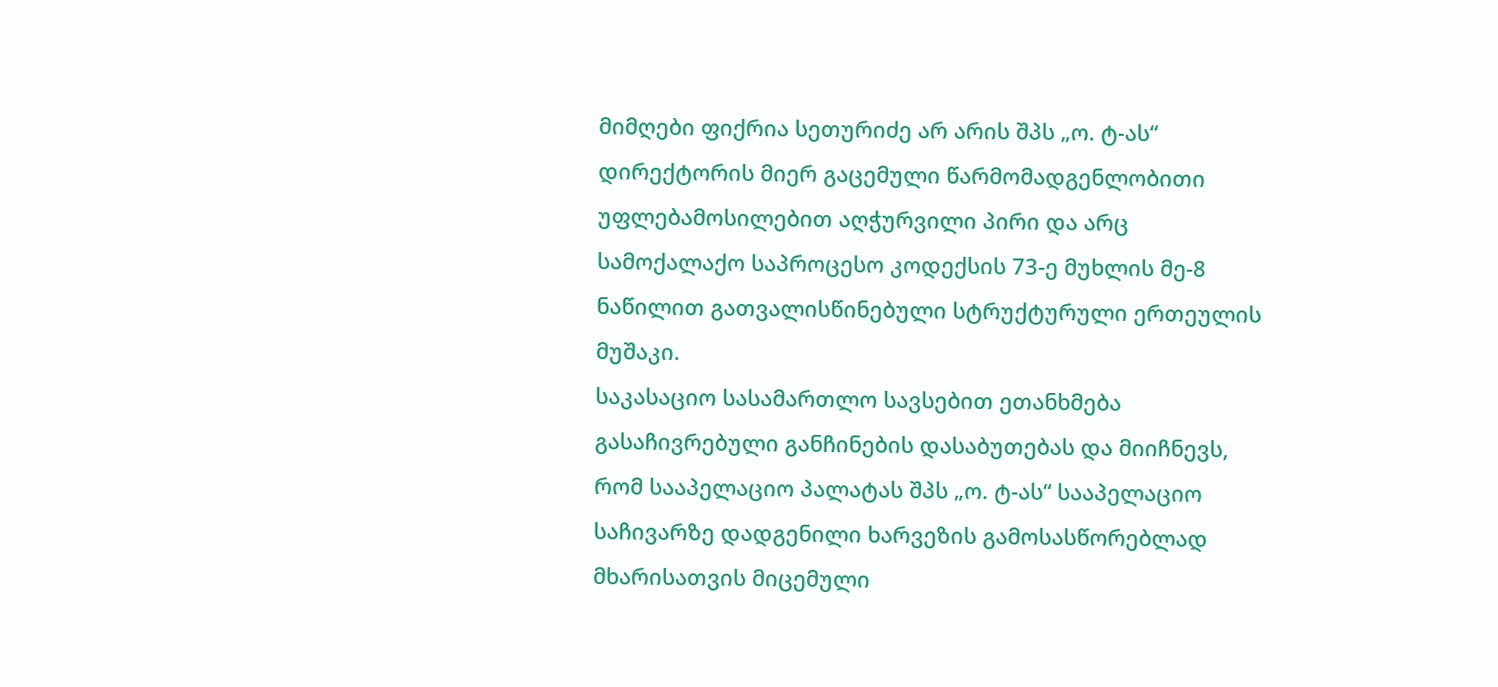მიმღები ფიქრია სეთურიძე არ არის შპს „ო. ტ-ას“ დირექტორის მიერ გაცემული წარმომადგენლობითი უფლებამოსილებით აღჭურვილი პირი და არც სამოქალაქო საპროცესო კოდექსის 73-ე მუხლის მე-8 ნაწილით გათვალისწინებული სტრუქტურული ერთეულის მუშაკი.
საკასაციო სასამართლო სავსებით ეთანხმება გასაჩივრებული განჩინების დასაბუთებას და მიიჩნევს, რომ სააპელაციო პალატას შპს „ო. ტ-ას“ სააპელაციო საჩივარზე დადგენილი ხარვეზის გამოსასწორებლად მხარისათვის მიცემული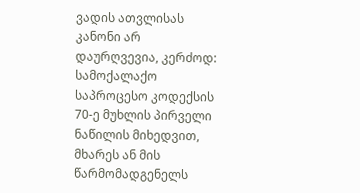ვადის ათვლისას კანონი არ დაურღვევია, კერძოდ:
სამოქალაქო საპროცესო კოდექსის 70-ე მუხლის პირველი ნაწილის მიხედვით, მხარეს ან მის წარმომადგენელს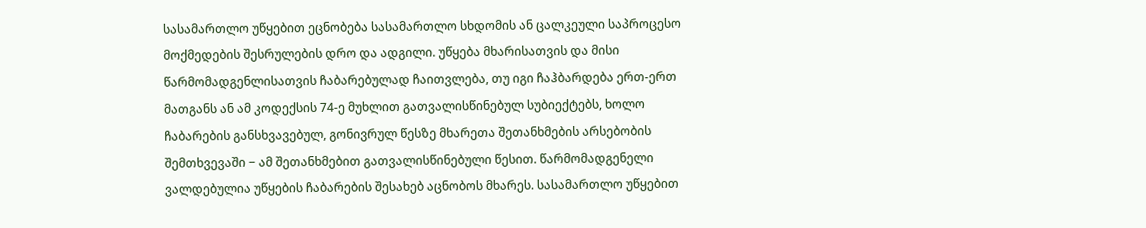სასამართლო უწყებით ეცნობება სასამართლო სხდომის ან ცალკეული საპროცესო მოქმედების შესრულების დრო და ადგილი. უწყება მხარისათვის და მისი წარმომადგენლისათვის ჩაბარებულად ჩაითვლება, თუ იგი ჩაჰბარდება ერთ-ერთ მათგანს ან ამ კოდექსის 74-ე მუხლით გათვალისწინებულ სუბიექტებს, ხოლო ჩაბარების განსხვავებულ, გონივრულ წესზე მხარეთა შეთანხმების არსებობის შემთხვევაში − ამ შეთანხმებით გათვალისწინებული წესით. წარმომადგენელი ვალდებულია უწყების ჩაბარების შესახებ აცნობოს მხარეს. სასამართლო უწყებით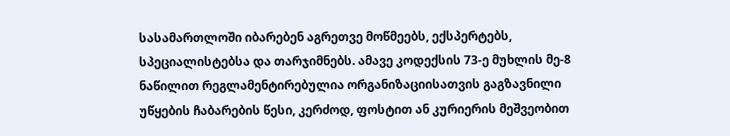სასამართლოში იბარებენ აგრეთვე მოწმეებს, ექსპერტებს, სპეციალისტებსა და თარჯიმნებს. ამავე კოდექსის 73-ე მუხლის მე-8 ნაწილით რეგლამენტირებულია ორგანიზაციისათვის გაგზავნილი უწყების ჩაბარების წესი, კერძოდ, ფოსტით ან კურიერის მეშვეობით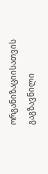ორგანიზაციისათვის გაგზავნილი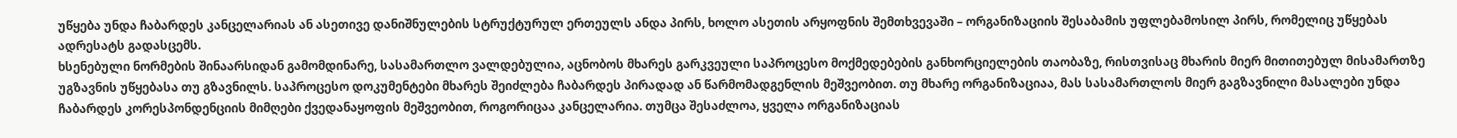უწყება უნდა ჩაბარდეს კანცელარიას ან ასეთივე დანიშნულების სტრუქტურულ ერთეულს ანდა პირს, ხოლო ასეთის არყოფნის შემთხვევაში – ორგანიზაციის შესაბამის უფლებამოსილ პირს, რომელიც უწყებას ადრესატს გადასცემს.
ხსენებული ნორმების შინაარსიდან გამომდინარე, სასამართლო ვალდებულია, აცნობოს მხარეს გარკვეული საპროცესო მოქმედებების განხორციელების თაობაზე, რისთვისაც მხარის მიერ მითითებულ მისამართზე უგზავნის უწყებასა თუ გზავნილს. საპროცესო დოკუმენტები მხარეს შეიძლება ჩაბარდეს პირადად ან წარმომადგენლის მეშვეობით. თუ მხარე ორგანიზაციაა, მას სასამართლოს მიერ გაგზავნილი მასალები უნდა ჩაბარდეს კორესპონდენციის მიმღები ქვედანაყოფის მეშვეობით, როგორიცაა კანცელარია. თუმცა შესაძლოა, ყველა ორგანიზაციას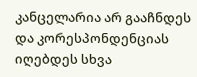კანცელარია არ გააჩნდეს და კორესპონდენციას იღებდეს სხვა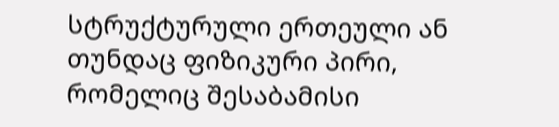სტრუქტურული ერთეული ან თუნდაც ფიზიკური პირი, რომელიც შესაბამისი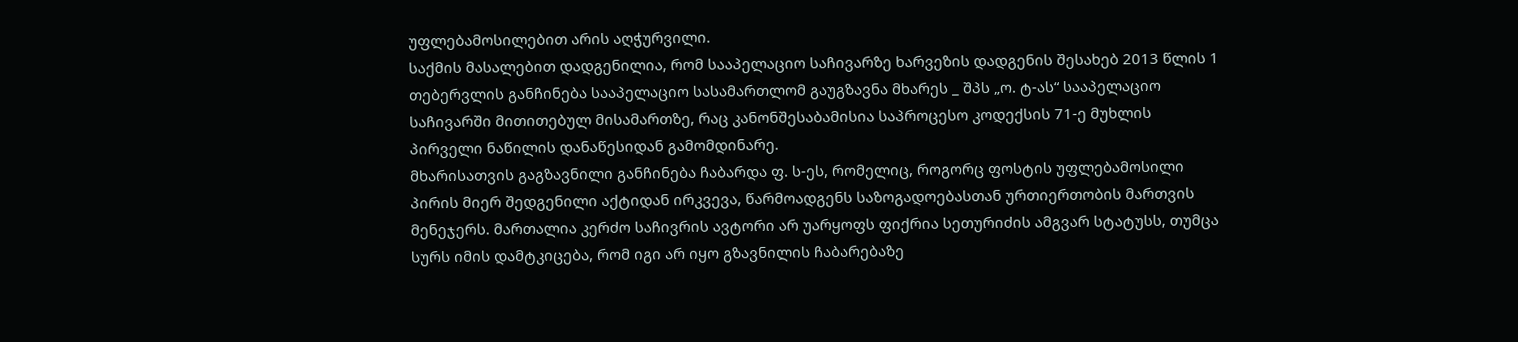უფლებამოსილებით არის აღჭურვილი.
საქმის მასალებით დადგენილია, რომ სააპელაციო საჩივარზე ხარვეზის დადგენის შესახებ 2013 წლის 1 თებერვლის განჩინება სააპელაციო სასამართლომ გაუგზავნა მხარეს _ შპს „ო. ტ-ას“ სააპელაციო საჩივარში მითითებულ მისამართზე, რაც კანონშესაბამისია საპროცესო კოდექსის 71-ე მუხლის პირველი ნაწილის დანაწესიდან გამომდინარე.
მხარისათვის გაგზავნილი განჩინება ჩაბარდა ფ. ს-ეს, რომელიც, როგორც ფოსტის უფლებამოსილი პირის მიერ შედგენილი აქტიდან ირკვევა, წარმოადგენს საზოგადოებასთან ურთიერთობის მართვის მენეჯერს. მართალია კერძო საჩივრის ავტორი არ უარყოფს ფიქრია სეთურიძის ამგვარ სტატუსს, თუმცა სურს იმის დამტკიცება, რომ იგი არ იყო გზავნილის ჩაბარებაზე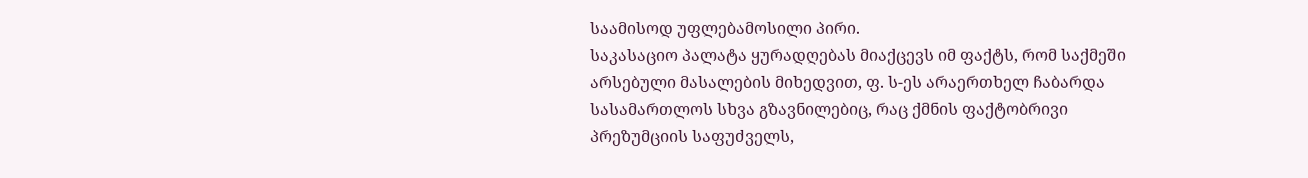საამისოდ უფლებამოსილი პირი.
საკასაციო პალატა ყურადღებას მიაქცევს იმ ფაქტს, რომ საქმეში არსებული მასალების მიხედვით, ფ. ს-ეს არაერთხელ ჩაბარდა სასამართლოს სხვა გზავნილებიც, რაც ქმნის ფაქტობრივი პრეზუმციის საფუძველს,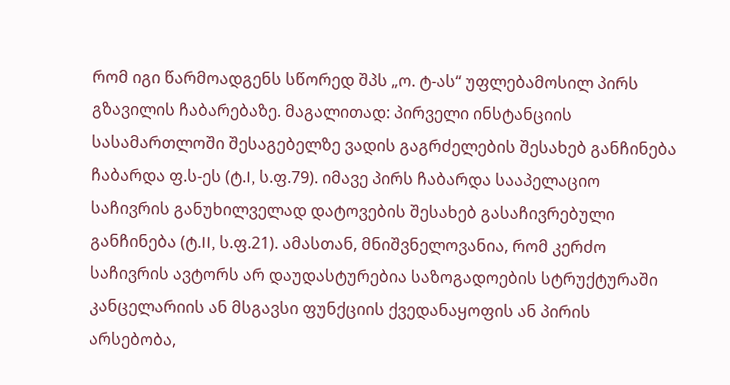რომ იგი წარმოადგენს სწორედ შპს „ო. ტ-ას“ უფლებამოსილ პირს გზავილის ჩაბარებაზე. მაგალითად: პირველი ინსტანციის სასამართლოში შესაგებელზე ვადის გაგრძელების შესახებ განჩინება ჩაბარდა ფ.ს-ეს (ტ.I, ს.ფ.79). იმავე პირს ჩაბარდა სააპელაციო საჩივრის განუხილველად დატოვების შესახებ გასაჩივრებული განჩინება (ტ.II, ს.ფ.21). ამასთან, მნიშვნელოვანია, რომ კერძო საჩივრის ავტორს არ დაუდასტურებია საზოგადოების სტრუქტურაში კანცელარიის ან მსგავსი ფუნქციის ქვედანაყოფის ან პირის არსებობა,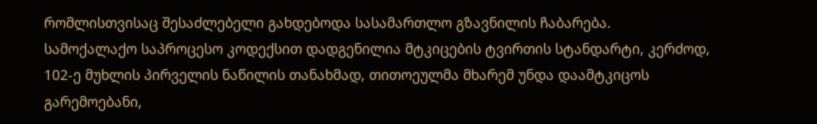რომლისთვისაც შესაძლებელი გახდებოდა სასამართლო გზავნილის ჩაბარება.
სამოქალაქო საპროცესო კოდექსით დადგენილია მტკიცების ტვირთის სტანდარტი, კერძოდ, 102-ე მუხლის პირველის ნაწილის თანახმად, თითოეულმა მხარემ უნდა დაამტკიცოს გარემოებანი,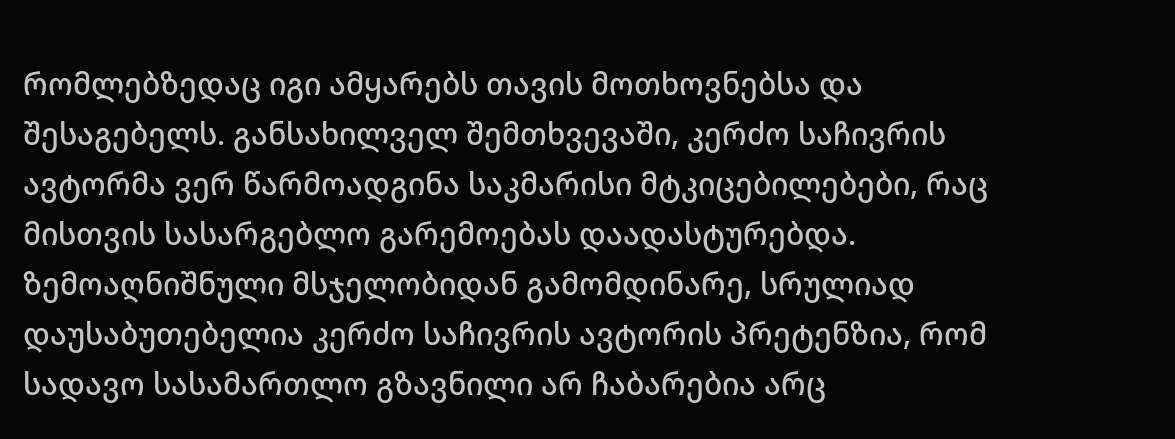რომლებზედაც იგი ამყარებს თავის მოთხოვნებსა და შესაგებელს. განსახილველ შემთხვევაში, კერძო საჩივრის ავტორმა ვერ წარმოადგინა საკმარისი მტკიცებილებები, რაც მისთვის სასარგებლო გარემოებას დაადასტურებდა.
ზემოაღნიშნული მსჯელობიდან გამომდინარე, სრულიად დაუსაბუთებელია კერძო საჩივრის ავტორის პრეტენზია, რომ სადავო სასამართლო გზავნილი არ ჩაბარებია არც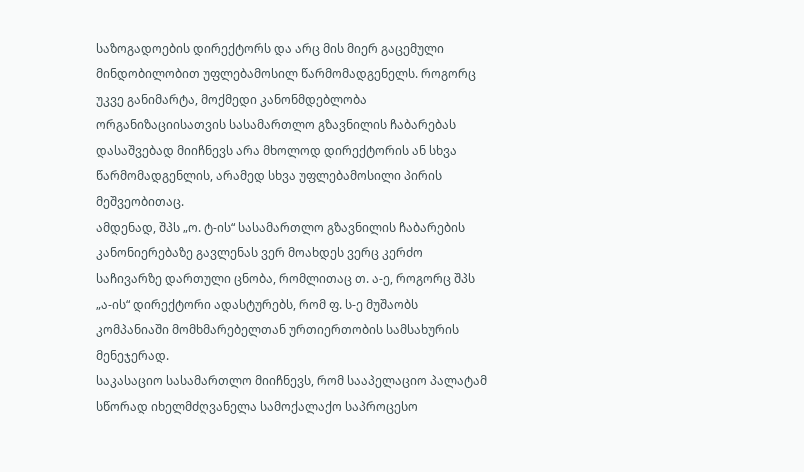საზოგადოების დირექტორს და არც მის მიერ გაცემული მინდობილობით უფლებამოსილ წარმომადგენელს. როგორც უკვე განიმარტა, მოქმედი კანონმდებლობა ორგანიზაციისათვის სასამართლო გზავნილის ჩაბარებას დასაშვებად მიიჩნევს არა მხოლოდ დირექტორის ან სხვა წარმომადგენლის, არამედ სხვა უფლებამოსილი პირის მეშვეობითაც.
ამდენად, შპს „ო. ტ-ის“ სასამართლო გზავნილის ჩაბარების კანონიერებაზე გავლენას ვერ მოახდეს ვერც კერძო საჩივარზე დართული ცნობა, რომლითაც თ. ა-ე, როგორც შპს „ა-ის“ დირექტორი ადასტურებს, რომ ფ. ს-ე მუშაობს კომპანიაში მომხმარებელთან ურთიერთობის სამსახურის მენეჯერად.
საკასაციო სასამართლო მიიჩნევს, რომ სააპელაციო პალატამ სწორად იხელმძღვანელა სამოქალაქო საპროცესო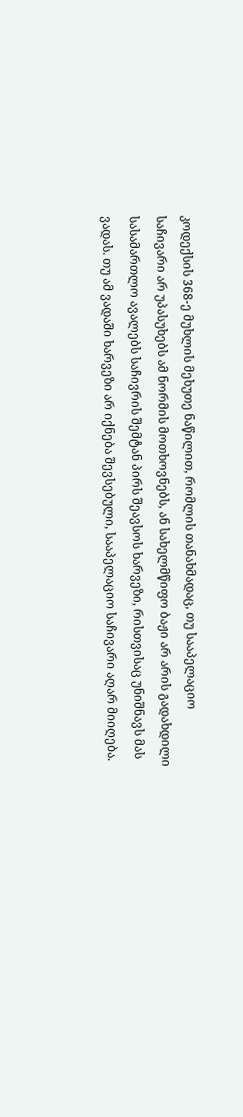კოდექსის 368-ე მუხლის მეხუთე ნაწილით, რომლის თანახმადაც, თუ სააპელაციო საჩივარი არ უპასუხებს ამ ნორმის მოთხოვნებს, ან სახელმწიფო ბაჟი არ არის გადახდილი სასამართლო ავალებს საჩივრის შემტან პირს შეავსოს ხარვეზი, რისთვისაც უნიშნავს მას ვადას. თუ ამ ვადაში ხარვეზი არ იქნება შევსებული, სააპელაციო საჩივარი აღარ მიიღება.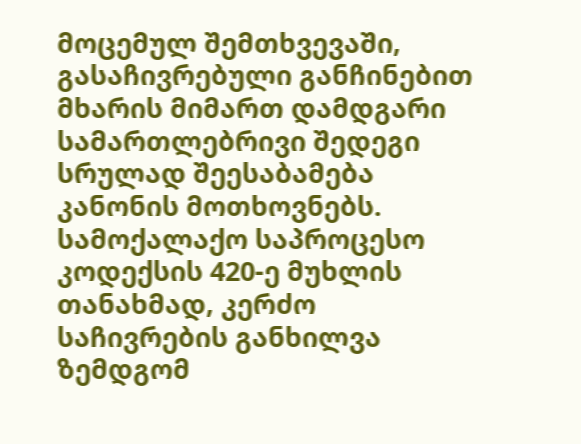მოცემულ შემთხვევაში, გასაჩივრებული განჩინებით მხარის მიმართ დამდგარი სამართლებრივი შედეგი სრულად შეესაბამება კანონის მოთხოვნებს.
სამოქალაქო საპროცესო კოდექსის 420-ე მუხლის თანახმად, კერძო საჩივრების განხილვა ზემდგომ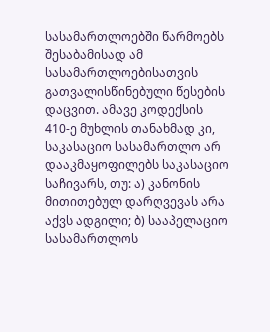სასამართლოებში წარმოებს შესაბამისად ამ სასამართლოებისათვის გათვალისწინებული წესების დაცვით. ამავე კოდექსის 410-ე მუხლის თანახმად კი, საკასაციო სასამართლო არ დააკმაყოფილებს საკასაციო საჩივარს, თუ: ა) კანონის მითითებულ დარღვევას არა აქვს ადგილი; ბ) სააპელაციო სასამართლოს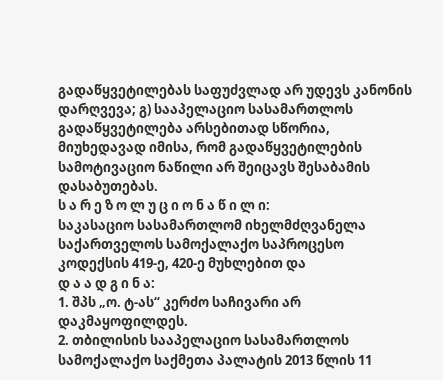გადაწყვეტილებას საფუძვლად არ უდევს კანონის დარღვევა; გ) სააპელაციო სასამართლოს გადაწყვეტილება არსებითად სწორია, მიუხედავად იმისა, რომ გადაწყვეტილების სამოტივაციო ნაწილი არ შეიცავს შესაბამის დასაბუთებას.
ს ა რ ე ზ ო ლ უ ც ი ო ნ ა წ ი ლ ი:
საკასაციო სასამართლომ იხელმძღვანელა საქართველოს სამოქალაქო საპროცესო კოდექსის 419-ე, 420-ე მუხლებით და
დ ა ა დ გ ი ნ ა:
1. შპს „ო. ტ-ას“ კერძო საჩივარი არ დაკმაყოფილდეს.
2. თბილისის სააპელაციო სასამართლოს სამოქალაქო საქმეთა პალატის 2013 წლის 11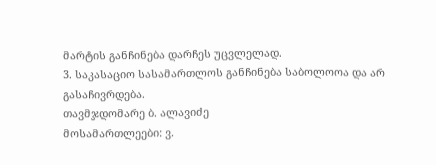მარტის განჩინება დარჩეს უცვლელად.
3. საკასაციო სასამართლოს განჩინება საბოლოოა და არ გასაჩივრდება.
თავმჯდომარე ბ. ალავიძე
მოსამართლეები: ვ.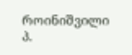როინიშვილი
პ.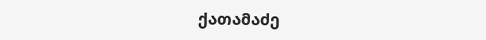ქათამაძე